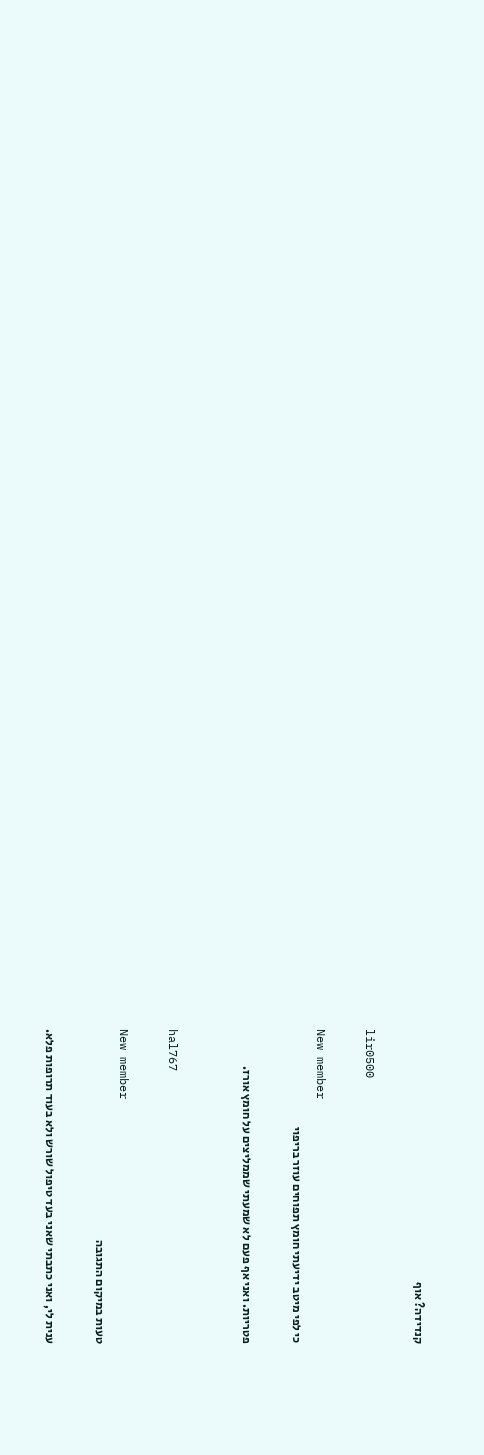קנדידה? אוף

lir0500

New member
כי לפי מיטב ידיעתי חומץ תפוחים עוזר בריפוי

פטריות. ואני אף פעם לא שמעתי שממליצים על חומץ אורז.


hal767

New member
טעות במיקום התגובה

ענית לי, ואני כתבתי שאני בעד טיפול שורש ולא בעוד תרופות פלא.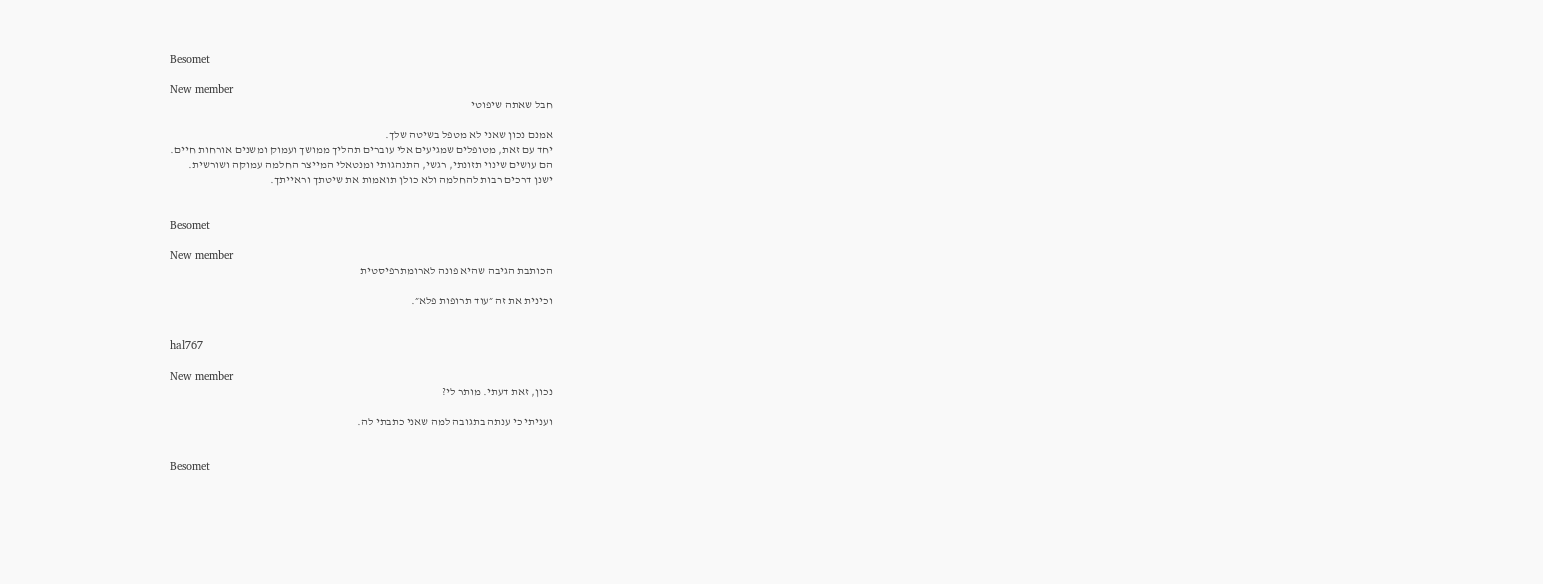Besomet

New member
חבל שאתה שיפוטי

אמנם נכון שאני לא מטפל בשיטה שלך.
יחד עם זאת, מטופלים שמגיעים אלי עוברים תהליך ממושך ועמוק ומשנים אורחות חיים.
הם עושים שינוי תזונתי, רגשי, התנהגותי ומנטאלי המייצר החלמה עמוקה ושורשית.
ישנן דרכים רבות להחלמה ולא כולן תואמות את שיטתך וראייתך.


Besomet

New member
הכותבת הגיבה שהיא פונה לארומתרפיסטית

וכינית את זה ״עוד תרופות פלא״.


hal767

New member
נכון, זאת דעתי. מותר לי?

ועניתי כי ענתה בתגובה למה שאני כתבתי לה.


Besomet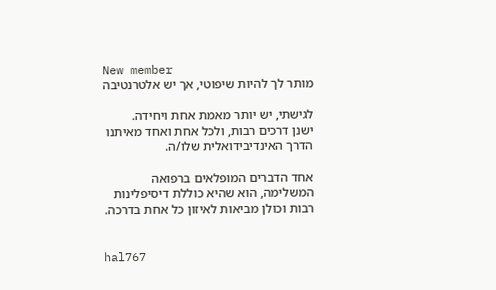New member
מותר לך להיות שיפוטי, אך יש אלטרנטיבה

לגישתי, יש יותר מאמת אחת ויחידה.
ישנן דרכים רבות, ולכל אחת ואחד מאיתנו הדרך האינדיבידואלית שלו/ה.

אחד הדברים המופלאים ברפואה המשלימה, הוא שהיא כוללת דיסיפלינות רבות וכולן מביאות לאיזון כל אחת בדרכה.


hal767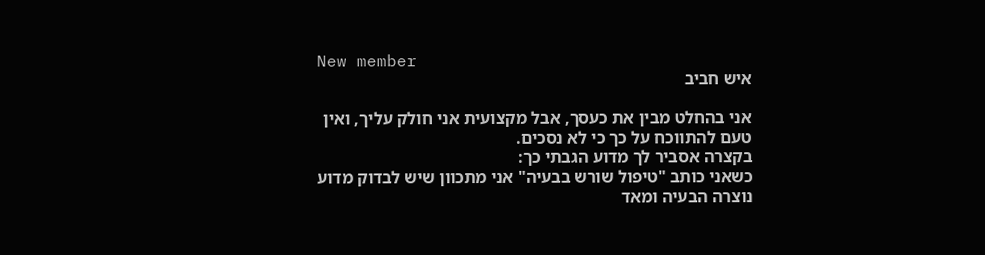New member
איש חביב

אני בהחלט מבין את כעסך, אבל מקצועית אני חולק עליך, ואין טעם להתווכח על כך כי לא נסכים.
בקצרה אסביר לך מדוע הגבתי כך:
כשאני כותב "טיפול שורש בבעיה" אני מתכוון שיש לבדוק מדוע נוצרה הבעיה ומאד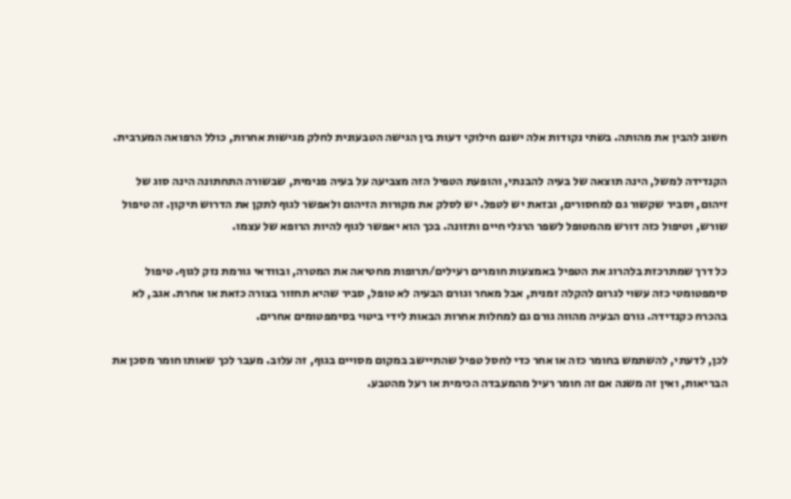חשוב להבין את מהותה. בשתי נקודות אלה ישנם חילוקי דעות בין הגישה הטבעונית לחלק מגישות אחרות, כולל הרפואה המערבית.

הקנדידה למשל, הינה תוצאה של בעיה להבנתי, והופעת הטפיל הזה מצביעה על בעיה פנימית, שבשורה התחתונה הינה סוג של זיהום, וסביר שקשור גם למחסורים, ובזאת יש לטפל. יש לסלק את מקורות הזיהום ולאפשר לגוף לתקן את הדרוש תיקון. זה טיפול שורש, וטיפול כזה דורש מהמטופל לשפר הרגלי חיים ותזונה. בכך הוא יאפשר לגוף להיות הרופא של עצמו.

כל דרך שמתרכזת בלהרוג את הטפיל באמצעות חומרים רעילים/תרופות מחטיאה את המטרה, ובוודאי גורמת נזק לגוף. טיפול סימפטומטי כזה עשוי לגרום להקלה זמנית, אבל מאחר וגורם הבעיה לא טופל, סביר שהיא תחזור בצורה כזאת או אחרת. אגב, לא בהכרח כקנדידה. גורם הבעיה מהווה גורם גם למחלות אחרות הבאות לידי ביטוי בסימפטומים אחרים.

לכן, לדעתי, להשתמש בחומר כזה או אחר כדי לחסל טפיל שהתיישב במקום מסויים בגוף, זה עלוב. מעבר לכך שאותו חומר מסכן את הבריאות, ואין זה משנה אם זה חומר רעיל מהמעבדה הכימית או רעל מהטבע.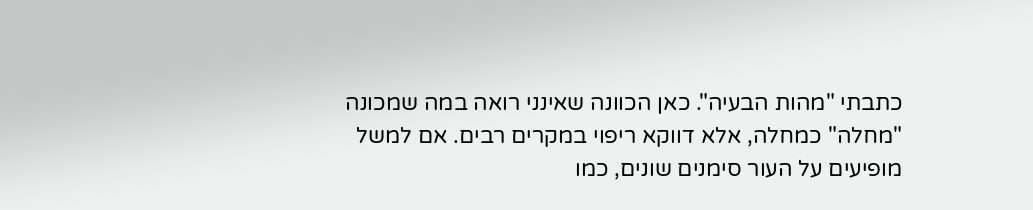כתבתי "מהות הבעיה". כאן הכוונה שאינני רואה במה שמכונה "מחלה" כמחלה, אלא דווקא ריפוי במקרים רבים. אם למשל מופיעים על העור סימנים שונים, כמו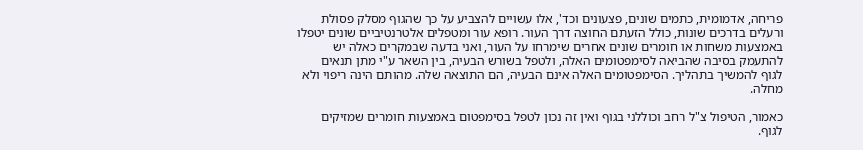פריחה, אדמומית, כתמים שונים, פצעונים וכד', אלו עשויים להצביע על כך שהגוף מסלק פסולת ורעלים בדרכים שונות, כולל הזעתם החוצה דרך העור. רופא עור ומטפלים אלטרנטיביים שונים יטפלו באמצעות משחות או חומרים שונים אחרים שימרחו על העור, ואני בדעה שבמקרים כאלה יש להתעמק בסיבה שהביאה לסימפטומים האלה, ולטפל בשורש הבעיה, בין השאר ע"י מתן תנאים לגוף להמשיך בתהליך. הסימפטומים האלה אינם הבעיה, הם התוצאה שלה. מהותם הינה ריפוי ולא מחלה.

כאמור, הטיפול צ"ל רחב וכוללני בגוף ואין זה נכון לטפל בסימפטום באמצעות חומרים שמזיקים לגוף.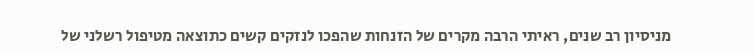מניסיון רב שנים, ראיתי הרבה מקרים של הזנחות שהפכו לנזקים קשים כתוצאה מטיפול רשלני של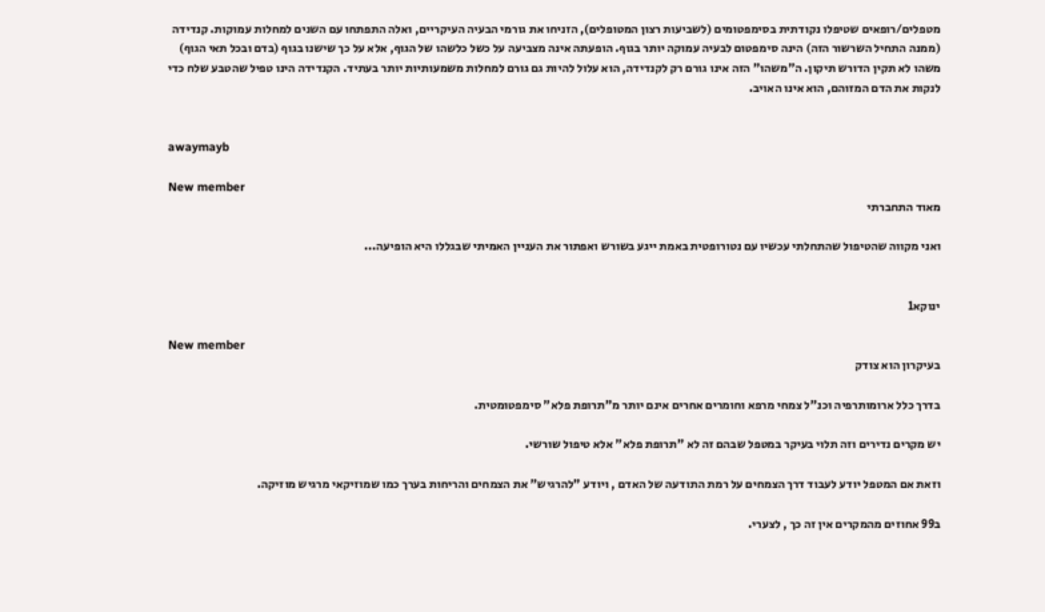מטפלים/רופאים שטיפלו נקודתית בסימפטומים (לשביעות רצון המטופלים), הזניחו את גורמי הבעיה העיקריים, ואלה התפתחו עם השנים למחלות עמוקות. קנדידה (ממנה התחיל השרשור הזה) הינה סימפטום לבעיה עמוקה יותר בגוף. הופעתה אינה מצביעה על כשל כלשהו של הגוף, אלא על כך שישנו בגוף (בדם ובכל תאי הגוף) משהו לא תקין הדורש תיקון. ה"משהו" הזה אינו גורם רק לקנדידה, הוא עלול להיות גם גורם למחלות משמעותיות יותר בעתיד. הקנדידה הינו טפיל שהטבע שלח כדי לנקות את הדם המזוהם, הוא אינו האויב.


awaymayb

New member
מאוד התחברתי

ואני מקווה שהטיפול שהתחלתי עכשיו עם נטורופטית באמת ייגע בשורש ואפתור את העניין האמיתי שבגללו היא הופיעה...


ינוקא1

New member
בעיקרון הוא צודק

בדרך כלל ארומותרפיה וכנ"ל צמחי מרפא וחומרים אחרים אינם יותר מ"תרופת פלא" סימפטומטית.

יש מקרים נדירים וזה תלוי בעיקר במטפל שבהם זה לא "תרופת פלא" אלא טיפול שורשי.

וזאת אם המטפל יודע לעבוד דרך הצמחים על רמת התודעה של האדם , ויודע "להרגיש" את הצמחים והריחות בערך כמו שמוזיקאי מרגיש מוזיקה.

ב99 אחוזים מהמקרים אין זה כך , לצערי.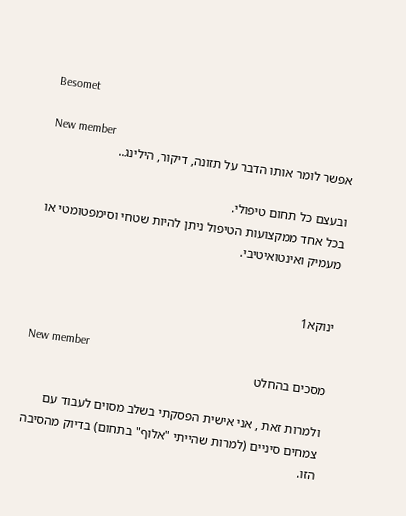Besomet

New member
אפשר לומר אותו הדבר על תזונה, דיקור, הילינג..

ובעצם כל תחום טיפולי.
בכל אחד ממקצועות הטיפול ניתן להיות שטחי וסימפטומטי או מעמיק ואינטואיטיבי.


ינוקא1

New member
מסכים בהחלט

ולמרות זאת , אני אישית הפסקתי בשלב מסוים לעבוד עם צמחים סיניים (למרות שהייתי "אלוף" בתחום) בדיוק מהסיבה הזו.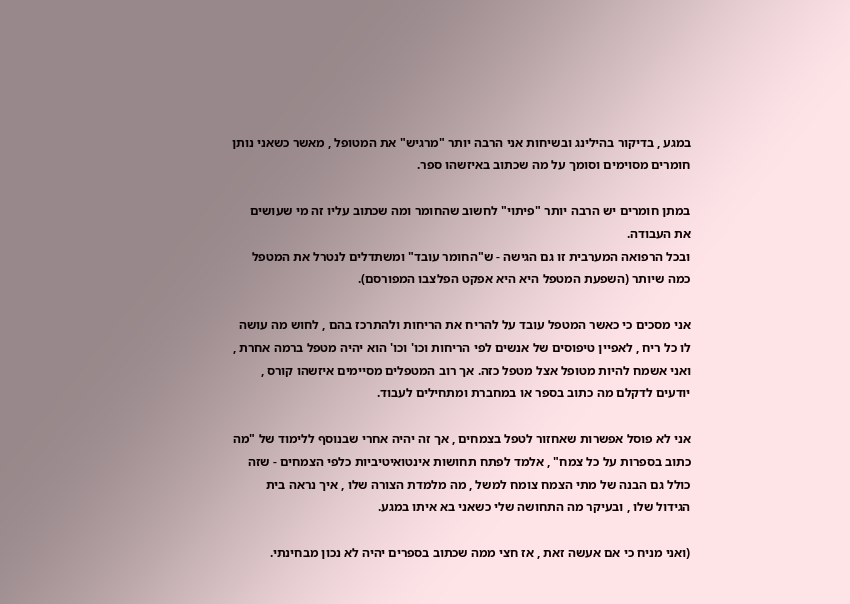במגע , בדיקור בהילינג ובשיחות אני הרבה יותר "מרגיש" את המטופל , מאשר כשאני נותן חומרים מסוימים וסומך על מה שכתוב באיזשהו ספר.

במתן חומרים יש הרבה יותר "פיתוי" לחשוב שהחומר ומה שכתוב עליו זה מי שעושים את העבודה.
ובכל הרפואה המערבית זו גם הגישה - ש"החומר עובד" ומשתדלים לנטרל את המטפל כמה שיותר (השפעת המטפל היא היא אפקט הפלצבו המפורסם).

אני מסכים כי כאשר המטפל עובד על להריח את הריחות ולהתרכז בהם , לחוש מה עושה לו כל ריח , לאפיין טיפוסים של אנשים לפי הריחות וכו' וכו' הוא יהיה מטפל ברמה אחרת , ואני אשמח להיות מטופל אצל מטפל כזה. אך רוב המטפלים מסיימים איזשהו קורס , יודעים לדקלם מה כתוב בספר או במחברת ומתחילים לעבוד.

אני לא פוסל אפשרות שאחזור לטפל בצמחים , אך זה יהיה אחרי שבנוסף ללימוד של "מה כתוב בספרות על כל צמח" , אלמד לפתח תחושות אינטואיטיביות כלפי הצמחים - שזה כולל גם הבנה של מתי הצמח צומח למשל , מה מלמדת הצורה שלו , איך נראה בית הגידול שלו , ובעיקר מה התחושה שלי כשאני בא איתו במגע.

(ואני מניח כי אם אעשה זאת , אז חצי ממה שכתוב בספרים יהיה לא נכון מבחינתי.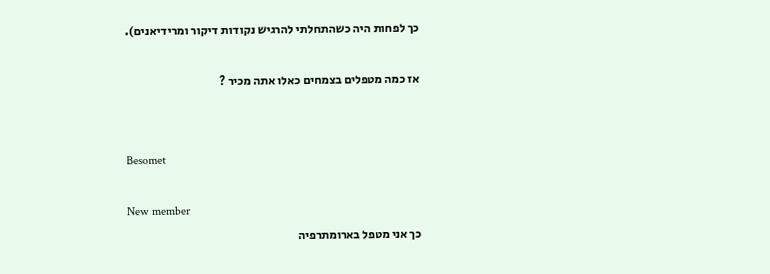כך לפחות היה כשהתחלתי להרגיש נקודות דיקור ומרידיאנים).

אז כמה מטפלים בצמחים כאלו אתה מכיר ?


Besomet

New member
כך אני מטפל בארומתרפיה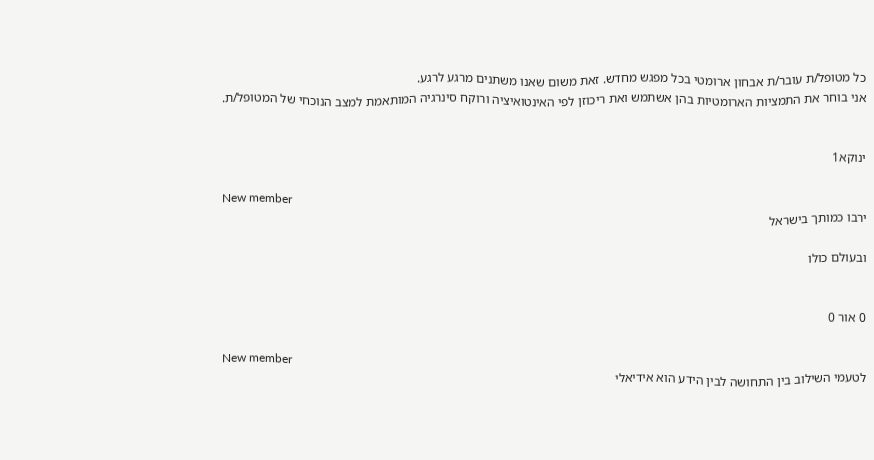כל מטופל/ת עובר/ת אבחון ארומטי בכל מפגש מחדש. זאת משום שאנו משתנים מרגע לרגע.
אני בוחר את התמציות הארומטיות בהן אשתמש ואת ריכוזן לפי האינטואיציה ורוקח סינרגיה המותאמת למצב הנוכחי של המטופל/ת.


ינוקא1

New member
ירבו כמותך בישראל

ובעולם כולו


0 אור 0

New member
לטעמי השילוב בין התחושה לבין הידע הוא אידיאלי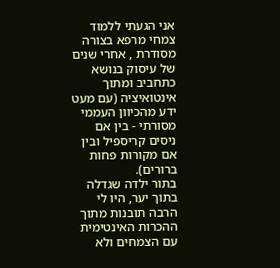אני הגעתי ללמוד צמחי מרפא בצורה מסודרת , אחרי שנים של עיסוק בנושא כתחביב ומתוך אינטואיציה (עם מעט ידע מהכיוון העממי מסורתי - בין אם ניסים קריספיל ובין אם מקורות פחות ברורים).
בתור ילדה שגדלה בתוך יער, היו לי הרבה תובנות מתוך ההכרות האינטימית עם הצמחים ולא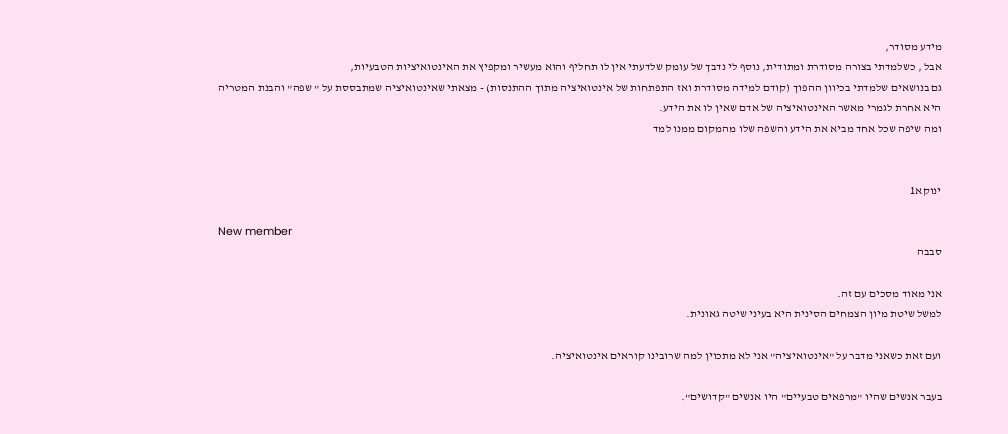מידע מסודר,
אבל , כשלמדתי בצורה מסודרת ומתודית, נוסף לי נדבך של עומק שלדעתי אין לו תחליף והוא מעשיר ומקפיץ את האינטואיציות הטבעיות,
גם בנושאים שלמדתי בכיוון ההפוך (קודם למידה מסודרת ואז התפתחות של אינטואיציה מתוך ההתנסות) - מצאתי שאינטואיציה שמתבססת על " שפה" והבנת המטריה היא אחרת לגמרי מאשר האינטואיציה של אדם שאין לו את הידע.
ומה שיפה שכל אחד מביא את הידע והשפה שלו מהמקום ממנו למד


ינוקא1

New member
סבבה

אני מאוד מסכים עם זה.
למשל שיטת מיון הצמחים הסינית היא בעיני שיטה גאונית.

ועם זאת כשאני מדבר על "אינטואיציה" אני לא מתכוין למה שרובינו קוראים אינטואיציה.

בעבר אנשים שהיו "מרפאים טבעיים" היו אנשים "קדושים".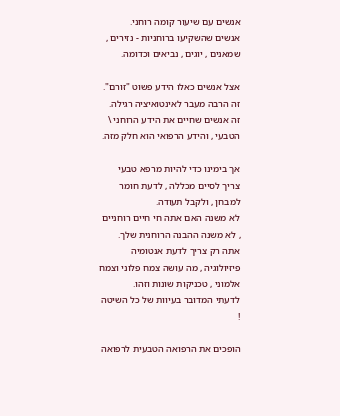אנשים עם שיעור קומה רוחני.
אנשים שהשקיעו ברוחניות - נזירים , שמאנים , יוגים , נביאים וכדומה.

אצל אנשים כאלו הידע פשוט "זורם". זה הרבה מעבר לאינטואיציה רגילה.
זה אנשים שחיים את הידע הרוחני \ הטבעי , והידע הרפואי הוא חלק מזה.

אך בימינו כדי להיות מרפא טבעי צריך לסיים מכללה , לדעת חומר למבחן , ולקבל תעודה.
לא משנה האם אתה חי חיים רוחניים , לא משנה ההבנה הרוחנית שלך.
אתה רק צריך לדעת אנטומיה פיזיולוגיה , מה עושה צמח פלוני וצמח אלמוני , טכניקות שונות וזהו.
לדעתי המדובר בעיוות של כל השיטה !

הופכים את הרפואה הטבעית לרפואה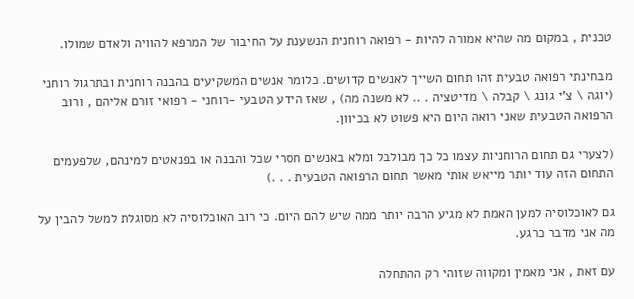טכנית , במקום מה שהיא אמורה להיות - רפואה רוחנית הנשענת על החיבור של המרפא להוויה ולאדם שמולו.

מבחינתי רפואה טבעית זהו תחום השייך לאנשים קדושים. כלומר אנשים המשקיעים בהבנה רוחנית ובתרגול רוחני (יוגה \ צ'י גונג \ קבלה \ מדיטציה . .. לא משנה מה) , שאז הידע הטבעי -רוחני - רפואי זורם אליהם , ורוב הרפואה הטבעית שאני רואה היום היא פשוט לא בכיוון.

(לצערי גם תחום הרוחניות עצמו כל כך מבולבל ומלא באנשים חסרי שכל והבנה או בפנאטים למינהם, שלפעמים התחום הזה עוד יותר מייאש אותי מאשר תחום הרפואה הטבעית . . .)

גם לאוכלוסיה למען האמת לא מגיע הרבה יותר ממה שיש להם היום. כי רוב האוכלוסיה לא מסוגלת למשל להבין על מה אני מדבר כרגע.

עם זאת , אני מאמין ומקווה שזוהי רק ההתחלה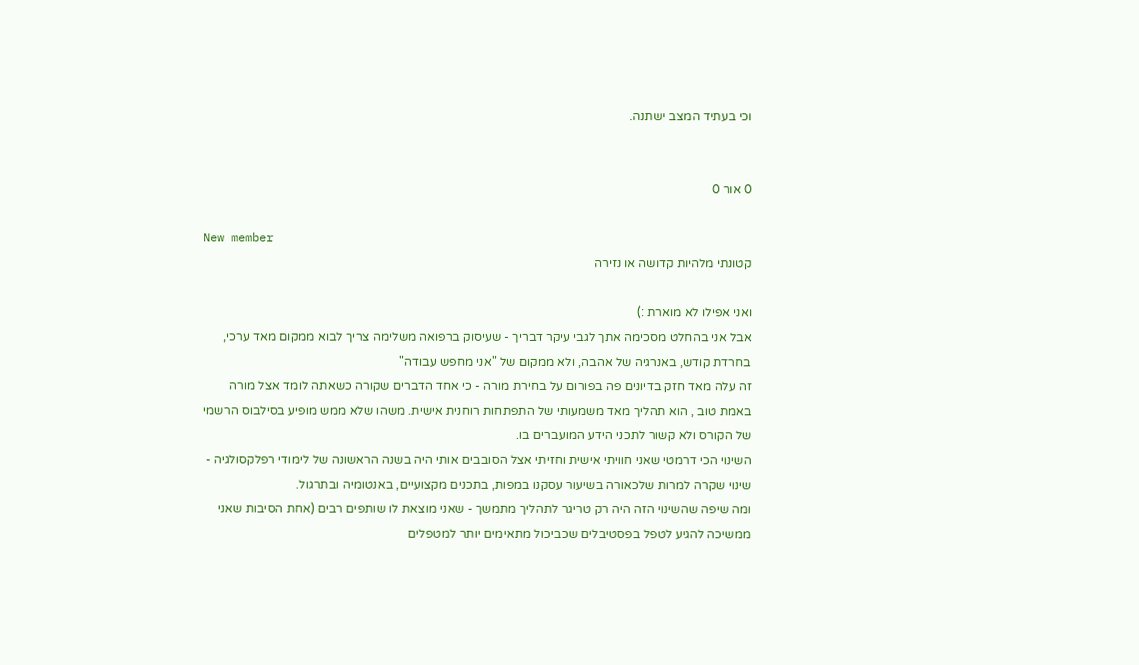וכי בעתיד המצב ישתנה.


0 אור 0

New member
קטונתי מלהיות קדושה או נזירה

ואני אפילו לא מוארת :)
אבל אני בהחלט מסכימה אתך לגבי עיקר דבריך - שעיסוק ברפואה משלימה צריך לבוא ממקום מאד ערכי, בחרדת קודש, באנרגיה של אהבה, ולא ממקום של "אני מחפש עבודה"
זה עלה מאד חזק בדיונים פה בפורום על בחירת מורה - כי אחד הדברים שקורה כשאתה לומד אצל מורה באמת טוב , הוא תהליך מאד משמעותי של התפתחות רוחנית אישית. משהו שלא ממש מופיע בסילבוס הרשמי של הקורס ולא קשור לתכני הידע המועברים בו.
השינוי הכי דרמטי שאני חוויתי אישית וחזיתי אצל הסובבים אותי היה בשנה הראשונה של לימודי רפלקסולגיה - שינוי שקרה למרות שלכאורה בשיעור עסקנו במפות, בתכנים מקצועיים, באנטומיה ובתרגול.
ומה שיפה שהשינוי הזה היה רק טריגר לתהליך מתמשך - שאני מוצאת לו שותפים רבים (אחת הסיבות שאני ממשיכה להגיע לטפל בפסטיבלים שכביכול מתאימים יותר למטפלים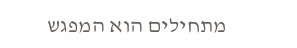מתחילים הוא המפגש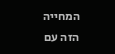המחייה הזה עם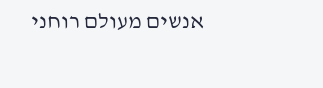אנשים מעולם רוחני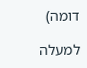דומה)

למעלה